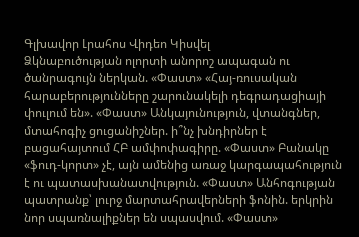Գլխավոր Լրահոս Վիդեո Կիսվել
Ձկնաբուծության ոլորտի անորոշ ապագան ու ծանրագույն ներկան. «Փաստ» «Հայ-ռուսական հարաբերությունները շարունակելի դեգրադացիայի փուլում են». «Փաստ» Անկայունություն, վտանգներ, մտահոգիչ ցուցանիշներ. ի՞նչ խնդիրներ է բացահայտում ՀԲ ամփոփագիրը. «Փաստ» Բանակը «ֆուդ-կորտ» չէ, այն ամենից առաջ կարգապահություն է ու պատասխանատվություն. «Փաստ» Անհոգության պատրանք՝ լուրջ մարտահրավերների ֆոնին. երկրին նոր սպառնալիքներ են սպասվում. «Փաստ»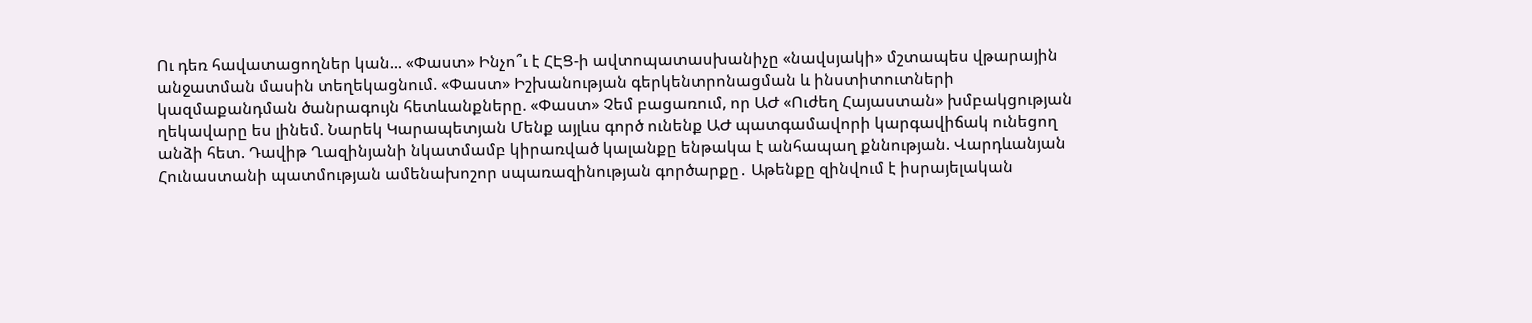Ու դեռ հավատացողներ կան... «Փաստ» Ինչո՞ւ է ՀԷՑ-ի ավտոպատասխանիչը «նավսյակի» մշտապես վթարային անջատման մասին տեղեկացնում. «Փաստ» Իշխանության գերկենտրոնացման և ինստիտուտների կազմաքանդման ծանրագույն հետևանքները. «Փաստ» Չեմ բացառում, որ ԱԺ «Ուժեղ Հայաստան» խմբակցության ղեկավարը ես լինեմ. Նարեկ Կարապետյան Մենք այլևս գործ ունենք ԱԺ պատգամավորի կարգավիճակ ունեցող անձի հետ. Դավիթ Ղազինյանի նկատմամբ կիրառված կալանքը ենթակա է անհապաղ քննության. Վարդևանյան Հունաստանի պատմության ամենախոշոր սպառազինության գործարքը․ Աթենքը զինվում է իսրայելական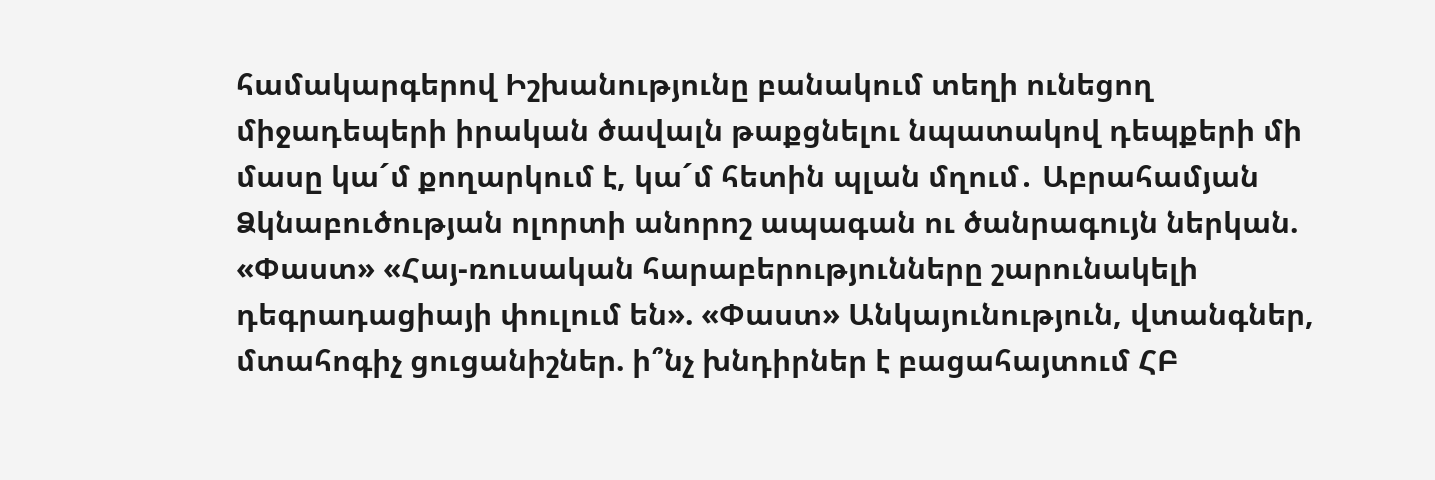համակարգերով Իշխանությունը բանակում տեղի ունեցող միջադեպերի իրական ծավալն թաքցնելու նպատակով դեպքերի մի մասը կա´մ քողարկում է, կա´մ հետին պլան մղում․ Աբրահամյան
Ձկնաբուծության ոլորտի անորոշ ապագան ու ծանրագույն ներկան. «Փաստ» «Հայ-ռուսական հարաբերությունները շարունակելի դեգրադացիայի փուլում են». «Փաստ» Անկայունություն, վտանգներ, մտահոգիչ ցուցանիշներ. ի՞նչ խնդիրներ է բացահայտում ՀԲ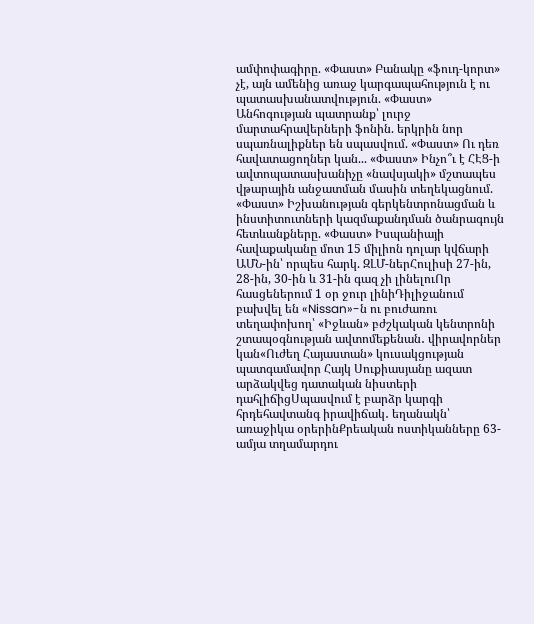ամփոփագիրը. «Փաստ» Բանակը «ֆուդ-կորտ» չէ, այն ամենից առաջ կարգապահություն է ու պատասխանատվություն. «Փաստ» Անհոգության պատրանք՝ լուրջ մարտահրավերների ֆոնին. երկրին նոր սպառնալիքներ են սպասվում. «Փաստ» Ու դեռ հավատացողներ կան... «Փաստ» Ինչո՞ւ է ՀԷՑ-ի ավտոպատասխանիչը «նավսյակի» մշտապես վթարային անջատման մասին տեղեկացնում. «Փաստ» Իշխանության գերկենտրոնացման և ինստիտուտների կազմաքանդման ծանրագույն հետևանքները. «Փաստ» Իսպանիայի հավաքականը մոտ 15 միլիոն դոլար կվճարի ԱՄՆ-ին՝ որպես հարկ. ԶԼՄ-ներՀուլիսի 27-ին, 28-ին, 30-ին և 31-ին գազ չի լինելուՈր հասցեներում 1 օր ջուր լինիԴիլիջանում բախվել են «Nissan»-ն ու բուժառու տեղափոխող՝ «Իջևան» բժշկական կենտրոնի շտապօգնության ավտոմեքենան․ վիրավորներ կան«Ուժեղ Հայաստան» կուսակցության պատգամավոր Հայկ Սուքիասյանը ազատ արձակվեց դատական նիստերի դահլիճիցՍպասվում է բարձր կարգի հրդեհավտանգ իրավիճակ․ եղանակն՝ առաջիկա օրերինՔրեական ոստիկանները 63-ամյա տղամարդու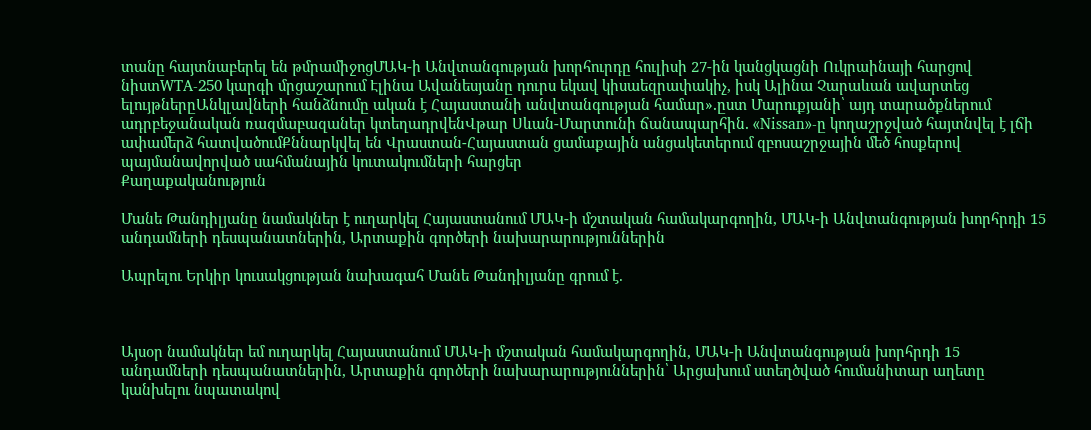տանը հայտնաբերել են թմրամիջոցՄԱԿ-ի Անվտանգության խորհուրդը հուլիսի 27-ին կանցկացնի Ուկրաինայի հարցով նիստWTA-250 կարգի մրցաշարում Էլինա Ավանեսյանը դուրս եկավ կիսաեզրափակիչ, իսկ Ալինա Չարաևան ավարտեց ելույթներըԱնկլավների հանձնումը ական է Հայաստանի անվտանգության համար»․ըստ Մարուքյանի՝ այդ տարածքներում ադրբեջանական ռազմաբազաներ կտեղադրվենՎթար Սևան-Մարտունի ճանապարհին․ «Nissan»-ը կողաշրջված հայտնվել է լճի ափամերձ հատվածումՔննարկվել են Վրաստան-Հայաստան ցամաքային անցակետերում զբոսաշրջային մեծ հոսքերով պայմանավորված սահմանային կուտակումների հարցեր
Քաղաքականություն

Մանե Թանդիլյանը նամակներ է ուղարկել Հայաստանում ՄԱԿ-ի մշտական համակարգողին, ՄԱԿ-ի Անվտանգության խորհրդի 15 անդամների դեսպանատներին, Արտաքին գործերի նախարարություններին

Ապրելու Երկիր կուսակցության նախագահ Մանե Թանդիլյանը գրում է.



Այսօր նամակներ եմ ուղարկել Հայաստանում ՄԱԿ-ի մշտական համակարգողին, ՄԱԿ-ի Անվտանգության խորհրդի 15 անդամների դեսպանատներին, Արտաքին գործերի նախարարություններին՝ Արցախում ստեղծված հումանիտար աղետը կանխելու նպատակով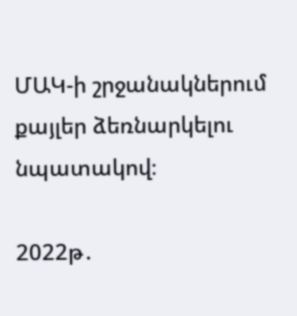ՄԱԿ-ի շրջանակներում քայլեր ձեռնարկելու նպատակով։

2022թ․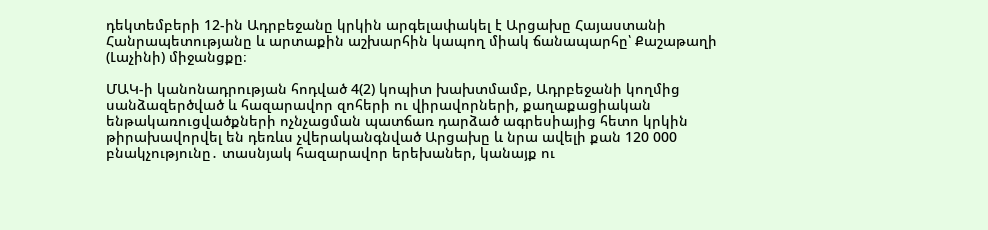դեկտեմբերի 12-ին Ադրբեջանը կրկին արգելափակել է Արցախը Հայաստանի Հանրապետությանը և արտաքին աշխարհին կապող միակ ճանապարհը՝ Քաշաթաղի (Լաչինի) միջանցքը։

ՄԱԿ-ի կանոնադրության հոդված 4(2) կոպիտ խախտմամբ, Ադրբեջանի կողմից սանձազերծված և հազարավոր զոհերի ու վիրավորների, քաղաքացիական ենթակառուցվածքների ոչնչացման պատճառ դարձած ագրեսիայից հետո կրկին թիրախավորվել են դեռևս չվերականգնված Արցախը և նրա ավելի քան 120 000 բնակչությունը․ տասնյակ հազարավոր երեխաներ, կանայք ու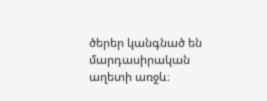ծերեր կանգնած են մարդասիրական աղետի առջև։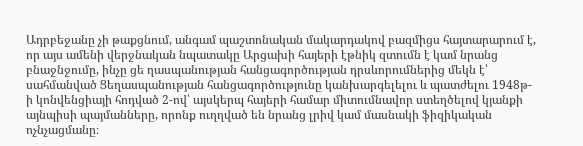Ադրբեջանը չի թաքցնում, անգամ պաշտոնական մակարդակով բազմիցս հայտարարում է, որ այս ամենի վերջնական նպատակը Արցախի հայերի էթնիկ զտումն է կամ նրանց բնաջնջումը, ինչը ցե ղասպանության հանցագործության դրսևորումներից մեկն է՝ սահմանված Ցեղասպանության հանցագործությունը կանխարգելելու և պատժելու 1948թ-ի կոնվենցիայի հոդված 2-ով՝ այսկերպ հայերի համար միտումնավոր ստեղծելով կյանքի այնպիսի պայմանները, որոնք ուղղված են նրանց լրիվ կամ մասնակի ֆիզիկական ոչնչացմանը։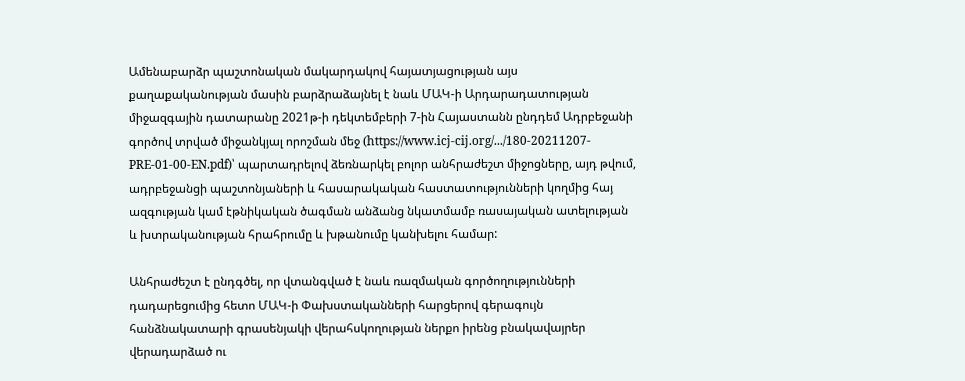Ամենաբարձր պաշտոնական մակարդակով հայատյացության այս քաղաքականության մասին բարձրաձայնել է նաև ՄԱԿ-ի Արդարադատության միջազգային դատարանը 2021թ-ի դեկտեմբերի 7-ին Հայաստանն ընդդեմ Ադրբեջանի գործով տրված միջանկյալ որոշման մեջ (https://www.icj-cij.org/.../180-20211207-PRE-01-00-EN.pdf)՝ պարտադրելով ձեռնարկել բոլոր անհրաժեշտ միջոցները, այդ թվում, ադրբեջանցի պաշտոնյաների և հասարակական հաստատությունների կողմից հայ ազգության կամ էթնիկական ծագման անձանց նկատմամբ ռասայական ատելության և խտրականության հրահրումը և խթանումը կանխելու համար:

Անհրաժեշտ է ընդգծել, որ վտանգված է նաև ռազմական գործողությունների դադարեցումից հետո ՄԱԿ-ի Փախստականների հարցերով գերագույն հանձնակատարի գրասենյակի վերահսկողության ներքո իրենց բնակավայրեր վերադարձած ու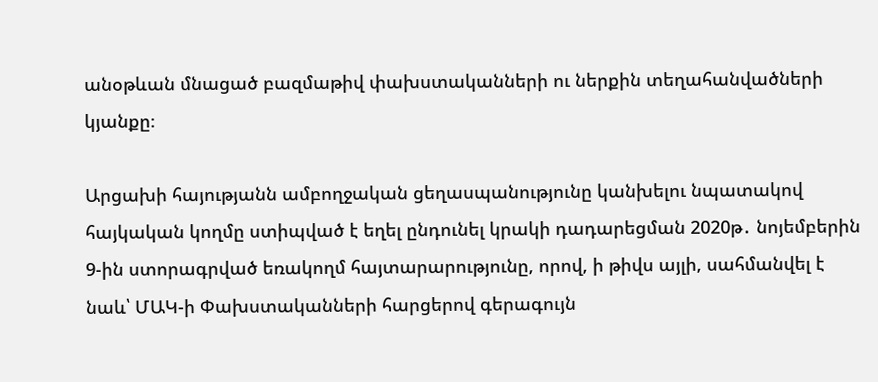անօթևան մնացած բազմաթիվ փախստականների ու ներքին տեղահանվածների կյանքը։

Արցախի հայությանն ամբողջական ցեղասպանությունը կանխելու նպատակով հայկական կողմը ստիպված է եղել ընդունել կրակի դադարեցման 2020թ․ նոյեմբերին 9-ին ստորագրված եռակողմ հայտարարությունը, որով, ի թիվս այլի, սահմանվել է նաև՝ ՄԱԿ-ի Փախստականների հարցերով գերագույն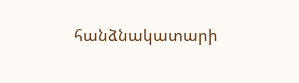հանձնակատարի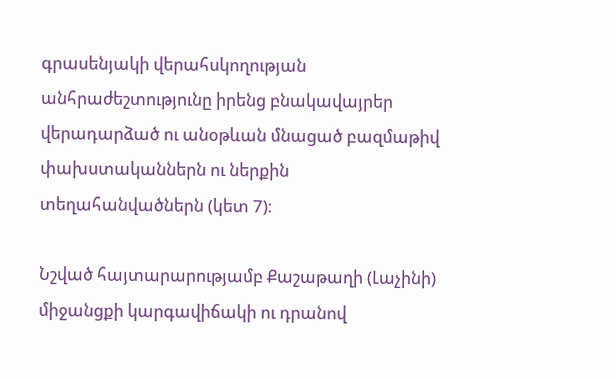գրասենյակի վերահսկողության անհրաժեշտությունը իրենց բնակավայրեր վերադարձած ու անօթևան մնացած բազմաթիվ փախստականներն ու ներքին տեղահանվածներն (կետ 7)։

Նշված հայտարարությամբ Քաշաթաղի (Լաչինի) միջանցքի կարգավիճակի ու դրանով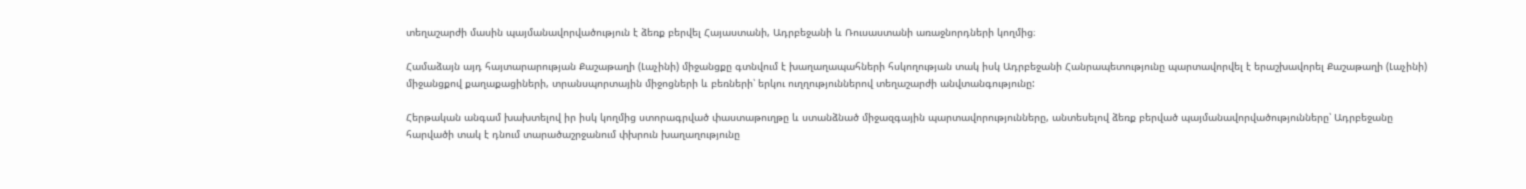տեղաշարժի մասին պայմանավորվածություն է ձեռք բերվել Հայաստանի, Ադրբեջանի և Ռուսաստանի առաջնորդների կողմից։

Համաձայն այդ հայտարարության Քաշաթաղի (Լաչինի) միջանցքը գտնվում է խաղաղապահների հսկողության տակ իսկ Ադրբեջանի Հանրապետությունը պարտավորվել է երաշխավորել Քաշաթաղի (Լաչինի) միջանցքով քաղաքացիների, տրանսպորտային միջոցների և բեռների՝ երկու ուղղություններով տեղաշարժի անվտանգությունը:

Հերթական անգամ խախտելով իր իսկ կողմից ստորագրված փաստաթուղթը և ստանձնած միջազգային պարտավորությունները, անտեսելով ձեռք բերված պայմանավորվածությունները՝ Ադրբեջանը հարվածի տակ է դնում տարածաշրջանում փխրուն խաղաղությունը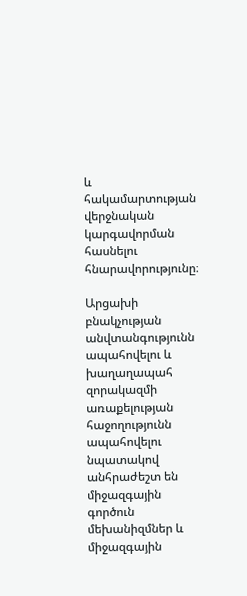և հակամարտության վերջնական կարգավորման հասնելու հնարավորությունը։

Արցախի բնակչության անվտանգությունն ապահովելու և խաղաղապահ զորակազմի առաքելության հաջողությունն ապահովելու նպատակով անհրաժեշտ են միջազգային գործուն մեխանիզմներ և միջազգային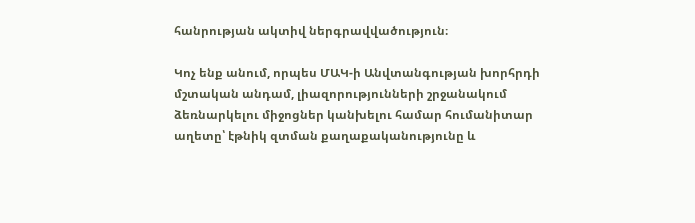հանրության ակտիվ ներգրավվածություն։

Կոչ ենք անում, որպես ՄԱԿ-ի Անվտանգության խորհրդի մշտական անդամ, լիազորությունների շրջանակում ձեռնարկելու միջոցներ կանխելու համար հումանիտար աղետը՝ էթնիկ զտման քաղաքականությունը և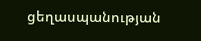ցեղասպանության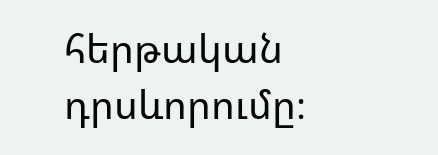հերթական դրսևորումը։